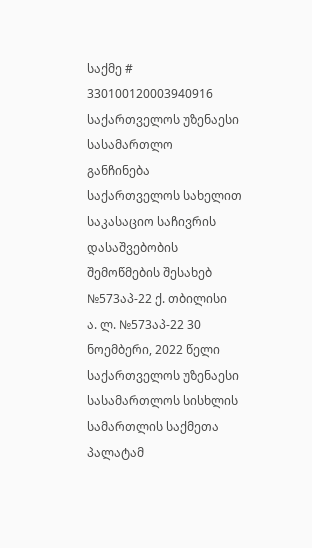საქმე # 330100120003940916
საქართველოს უზენაესი სასამართლო
განჩინება
საქართველოს სახელით
საკასაციო საჩივრის დასაშვებობის
შემოწმების შესახებ
№573აპ-22 ქ. თბილისი
ა. ლ. №573აპ-22 30 ნოემბერი, 2022 წელი
საქართველოს უზენაესი სასამართლოს სისხლის სამართლის საქმეთა
პალატამ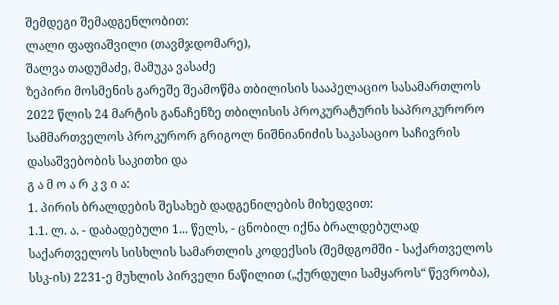შემდეგი შემადგენლობით:
ლალი ფაფიაშვილი (თავმჯდომარე),
შალვა თადუმაძე, მამუკა ვასაძე
ზეპირი მოსმენის გარეშე შეამოწმა თბილისის სააპელაციო სასამართლოს 2022 წლის 24 მარტის განაჩენზე თბილისის პროკურატურის საპროკურორო სამმართველოს პროკურორ გრიგოლ ნიშნიანიძის საკასაციო საჩივრის დასაშვებობის საკითხი და
გ ა მ ო ა რ კ ვ ი ა:
1. პირის ბრალდების შესახებ დადგენილების მიხედვით:
1.1. ლ. ა. - დაბადებული 1... წელს, - ცნობილ იქნა ბრალდებულად საქართველოს სისხლის სამართლის კოდექსის (შემდგომში - საქართველოს სსკ-ის) 2231-ე მუხლის პირველი ნაწილით („ქურდული სამყაროს“ წევრობა),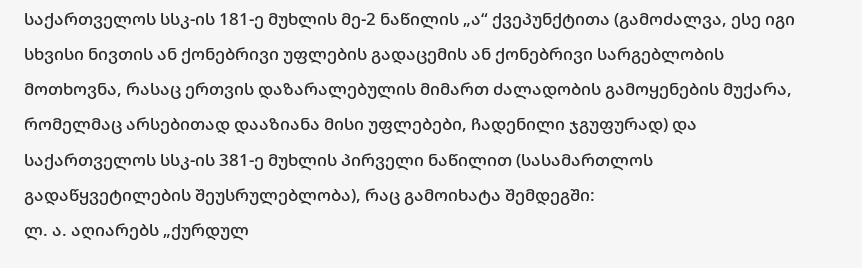საქართველოს სსკ-ის 181-ე მუხლის მე-2 ნაწილის „ა“ ქვეპუნქტითა (გამოძალვა, ესე იგი სხვისი ნივთის ან ქონებრივი უფლების გადაცემის ან ქონებრივი სარგებლობის მოთხოვნა, რასაც ერთვის დაზარალებულის მიმართ ძალადობის გამოყენების მუქარა, რომელმაც არსებითად დააზიანა მისი უფლებები, ჩადენილი ჯგუფურად) და საქართველოს სსკ-ის 381-ე მუხლის პირველი ნაწილით (სასამართლოს გადაწყვეტილების შეუსრულებლობა), რაც გამოიხატა შემდეგში:
ლ. ა. აღიარებს „ქურდულ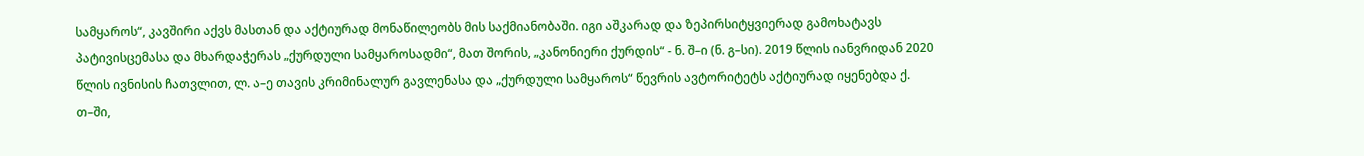სამყაროს“, კავშირი აქვს მასთან და აქტიურად მონაწილეობს მის საქმიანობაში. იგი აშკარად და ზეპირსიტყვიერად გამოხატავს პატივისცემასა და მხარდაჭერას „ქურდული სამყაროსადმი“, მათ შორის, „კანონიერი ქურდის“ - ნ. შ–ი (ნ. გ–სი). 2019 წლის იანვრიდან 2020 წლის ივნისის ჩათვლით, ლ. ა–ე თავის კრიმინალურ გავლენასა და „ქურდული სამყაროს“ წევრის ავტორიტეტს აქტიურად იყენებდა ქ. თ–ში,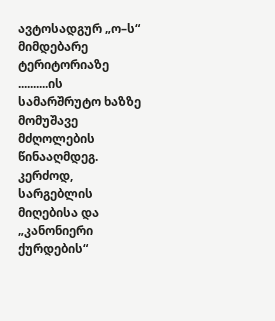ავტოსადგურ „ო–ს“ მიმდებარე ტერიტორიაზე ..........ის სამარშრუტო ხაზზე მომუშავე მძღოლების წინააღმდეგ. კერძოდ, სარგებლის მიღებისა და „კანონიერი ქურდების“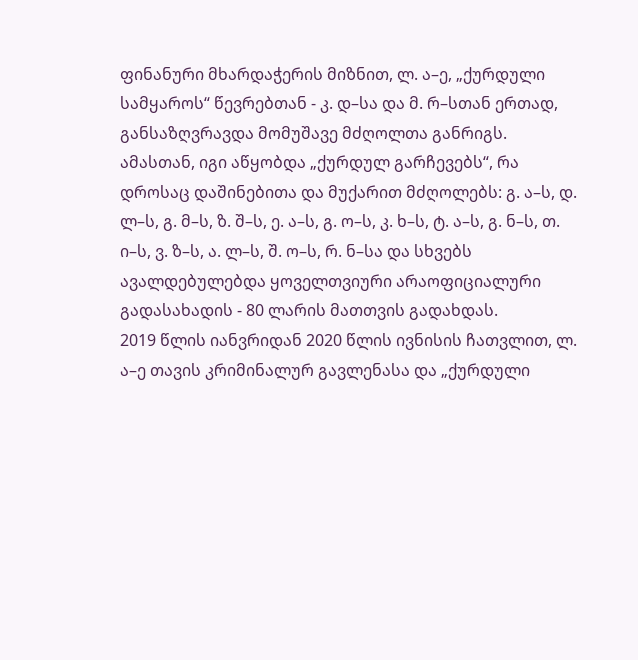ფინანური მხარდაჭერის მიზნით, ლ. ა–ე, „ქურდული სამყაროს“ წევრებთან - კ. დ–სა და მ. რ–სთან ერთად, განსაზღვრავდა მომუშავე მძღოლთა განრიგს. ამასთან, იგი აწყობდა „ქურდულ გარჩევებს“, რა დროსაც დაშინებითა და მუქარით მძღოლებს: გ. ა–ს, დ. ლ–ს, გ. მ–ს, ზ. შ–ს, ე. ა–ს, გ. ო–ს, კ. ხ–ს, ტ. ა–ს, გ. ნ–ს, თ. ი–ს, ვ. ზ–ს, ა. ლ–ს, შ. ო–ს, რ. ნ–სა და სხვებს ავალდებულებდა ყოველთვიური არაოფიციალური გადასახადის - 80 ლარის მათთვის გადახდას.
2019 წლის იანვრიდან 2020 წლის ივნისის ჩათვლით, ლ. ა–ე თავის კრიმინალურ გავლენასა და „ქურდული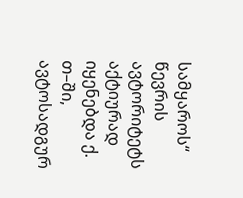სამყაროს“ წევრის ავტორიტეტს აქტიურად იყენებდა ქ. თ–ში, ავტოსადგურ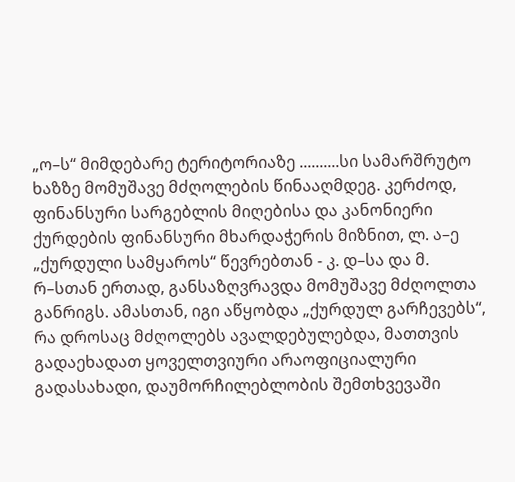„ო–ს“ მიმდებარე ტერიტორიაზე ..........სი სამარშრუტო ხაზზე მომუშავე მძღოლების წინააღმდეგ. კერძოდ, ფინანსური სარგებლის მიღებისა და კანონიერი ქურდების ფინანსური მხარდაჭერის მიზნით, ლ. ა–ე „ქურდული სამყაროს“ წევრებთან - კ. დ–სა და მ. რ–სთან ერთად, განსაზღვრავდა მომუშავე მძღოლთა განრიგს. ამასთან, იგი აწყობდა „ქურდულ გარჩევებს“, რა დროსაც მძღოლებს ავალდებულებდა, მათთვის გადაეხადათ ყოველთვიური არაოფიციალური გადასახადი, დაუმორჩილებლობის შემთხვევაში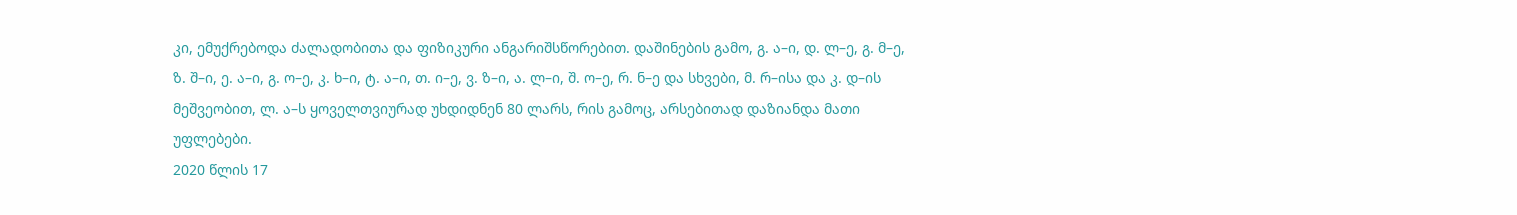კი, ემუქრებოდა ძალადობითა და ფიზიკური ანგარიშსწორებით. დაშინების გამო, გ. ა–ი, დ. ლ–ე, გ. მ–ე, ზ. შ–ი, ე. ა–ი, გ. ო–ე, კ. ხ–ი, ტ. ა–ი, თ. ი–ე, ვ. ზ–ი, ა. ლ–ი, შ. ო–ე, რ. ნ–ე და სხვები, მ. რ–ისა და კ. დ–ის მეშვეობით, ლ. ა–ს ყოველთვიურად უხდიდნენ 80 ლარს, რის გამოც, არსებითად დაზიანდა მათი უფლებები.
2020 წლის 17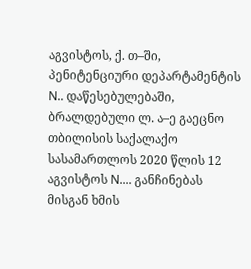აგვისტოს, ქ. თ–ში, პენიტენციური დეპარტამენტის N.. დაწესებულებაში, ბრალდებული ლ. ა–ე გაეცნო თბილისის საქალაქო სასამართლოს 2020 წლის 12 აგვისტოს N.... განჩინებას მისგან ხმის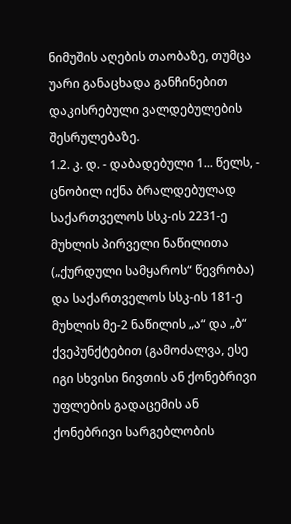ნიმუშის აღების თაობაზე, თუმცა უარი განაცხადა განჩინებით დაკისრებული ვალდებულების შესრულებაზე.
1.2. კ. დ. - დაბადებული 1... წელს, - ცნობილ იქნა ბრალდებულად საქართველოს სსკ-ის 2231-ე მუხლის პირველი ნაწილითა („ქურდული სამყაროს“ წევრობა) და საქართველოს სსკ-ის 181-ე მუხლის მე-2 ნაწილის „ა“ და „ბ“ ქვეპუნქტებით (გამოძალვა, ესე იგი სხვისი ნივთის ან ქონებრივი უფლების გადაცემის ან ქონებრივი სარგებლობის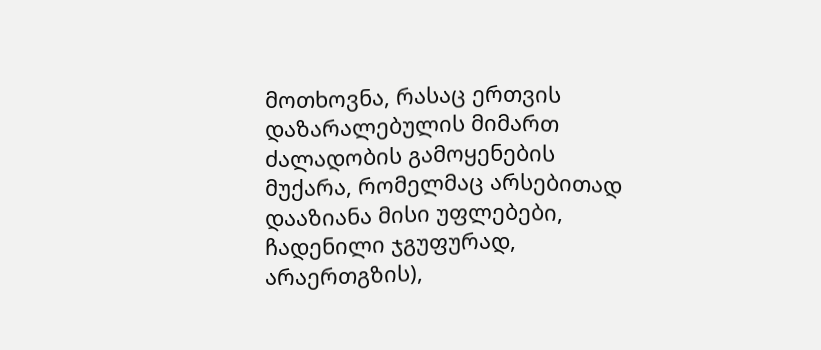მოთხოვნა, რასაც ერთვის დაზარალებულის მიმართ ძალადობის გამოყენების მუქარა, რომელმაც არსებითად დააზიანა მისი უფლებები, ჩადენილი ჯგუფურად, არაერთგზის),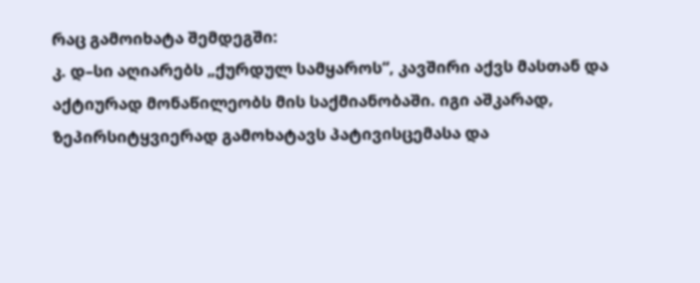რაც გამოიხატა შემდეგში:
კ. დ–სი აღიარებს „ქურდულ სამყაროს“, კავშირი აქვს მასთან და აქტიურად მონაწილეობს მის საქმიანობაში. იგი აშკარად, ზეპირსიტყვიერად გამოხატავს პატივისცემასა და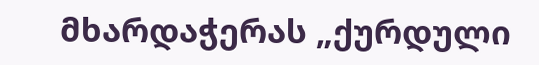მხარდაჭერას „ქურდული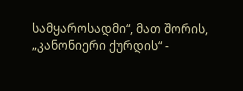სამყაროსადმი“, მათ შორის, „კანონიერი ქურდის“ -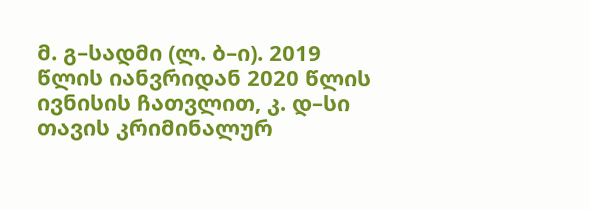მ. გ–სადმი (ლ. ბ–ი). 2019 წლის იანვრიდან 2020 წლის ივნისის ჩათვლით, კ. დ–სი თავის კრიმინალურ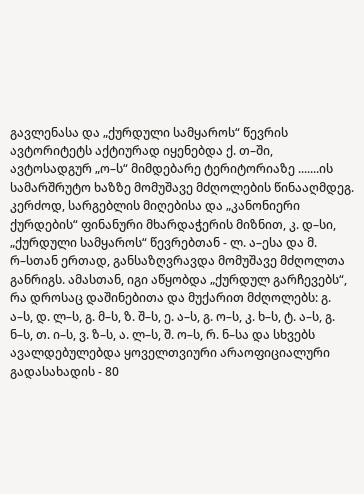გავლენასა და „ქურდული სამყაროს“ წევრის ავტორიტეტს აქტიურად იყენებდა ქ. თ–ში, ავტოსადგურ „ო–ს“ მიმდებარე ტერიტორიაზე .......ის სამარშრუტო ხაზზე მომუშავე მძღოლების წინააღმდეგ. კერძოდ, სარგებლის მიღებისა და „კანონიერი ქურდების“ ფინანური მხარდაჭერის მიზნით, კ. დ–სი, „ქურდული სამყაროს“ წევრებთან - ლ. ა–ესა და მ. რ–სთან ერთად, განსაზღვრავდა მომუშავე მძღოლთა განრიგს. ამასთან, იგი აწყობდა „ქურდულ გარჩევებს“, რა დროსაც დაშინებითა და მუქარით მძღოლებს: გ. ა–ს, დ. ლ–ს, გ. მ–ს, ზ. შ–ს, ე. ა–ს, გ. ო–ს, კ. ხ–ს, ტ. ა–ს, გ. ნ–ს, თ. ი–ს, ვ. ზ–ს, ა. ლ–ს, შ. ო–ს, რ. ნ–სა და სხვებს ავალდებულებდა ყოველთვიური არაოფიციალური გადასახადის - 80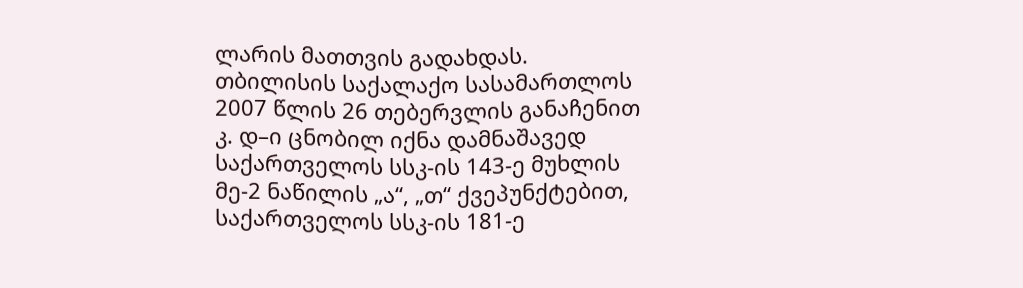ლარის მათთვის გადახდას.
თბილისის საქალაქო სასამართლოს 2007 წლის 26 თებერვლის განაჩენით კ. დ–ი ცნობილ იქნა დამნაშავედ საქართველოს სსკ-ის 143-ე მუხლის მე-2 ნაწილის „ა“, „თ“ ქვეპუნქტებით, საქართველოს სსკ-ის 181-ე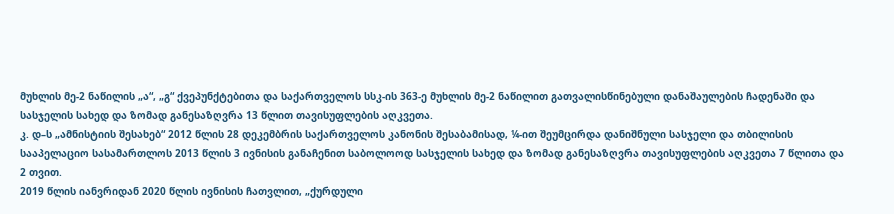მუხლის მე-2 ნაწილის „ა“, „გ“ ქვეპუნქტებითა და საქართველოს სსკ-ის 363-ე მუხლის მე-2 ნაწილით გათვალისწინებული დანაშაულების ჩადენაში და სასჯელის სახედ და ზომად განესაზღვრა 13 წლით თავისუფლების აღკვეთა.
კ. დ–ს „ამნისტიის შესახებ“ 2012 წლის 28 დეკემბრის საქართველოს კანონის შესაბამისად, ¼-ით შეუმცირდა დანიშნული სასჯელი და თბილისის სააპელაციო სასამართლოს 2013 წლის 3 ივნისის განაჩენით საბოლოოდ სასჯელის სახედ და ზომად განესაზღვრა თავისუფლების აღკვეთა 7 წლითა და 2 თვით.
2019 წლის იანვრიდან 2020 წლის ივნისის ჩათვლით, „ქურდული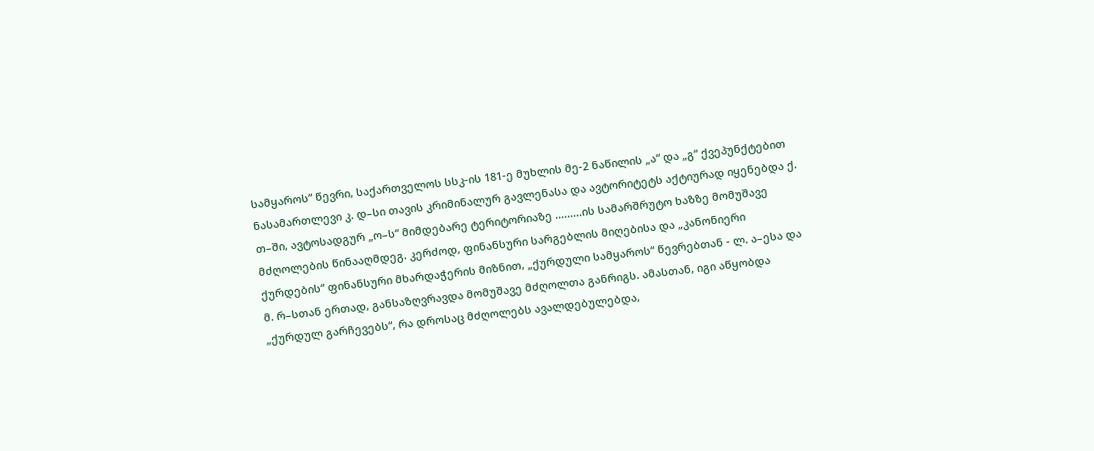სამყაროს“ წევრი, საქართველოს სსკ-ის 181-ე მუხლის მე-2 ნაწილის „ა“ და „გ“ ქვეპუნქტებით ნასამართლევი კ. დ–სი თავის კრიმინალურ გავლენასა და ავტორიტეტს აქტიურად იყენებდა ქ. თ–ში, ავტოსადგურ „ო–ს“ მიმდებარე ტერიტორიაზე .........ის სამარშრუტო ხაზზე მომუშავე მძღოლების წინააღმდეგ. კერძოდ, ფინანსური სარგებლის მიღებისა და „კანონიერი ქურდების“ ფინანსური მხარდაჭერის მიზნით, „ქურდული სამყაროს“ წევრებთან - ლ. ა–ესა და მ. რ–სთან ერთად, განსაზღვრავდა მომუშავე მძღოლთა განრიგს. ამასთან, იგი აწყობდა „ქურდულ გარჩევებს“, რა დროსაც მძღოლებს ავალდებულებდა,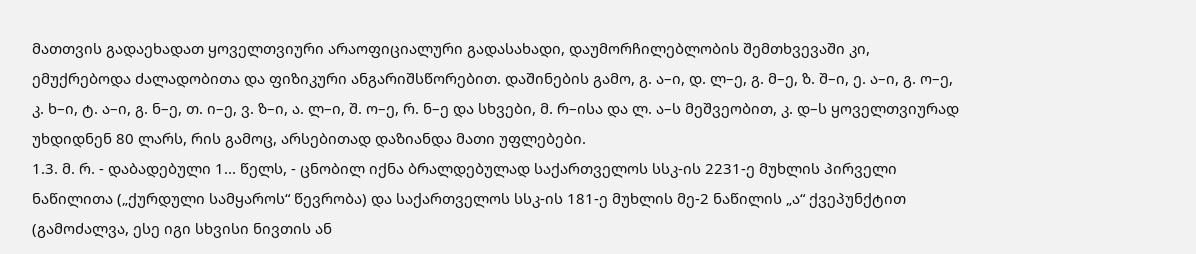მათთვის გადაეხადათ ყოველთვიური არაოფიციალური გადასახადი, დაუმორჩილებლობის შემთხვევაში კი, ემუქრებოდა ძალადობითა და ფიზიკური ანგარიშსწორებით. დაშინების გამო, გ. ა–ი, დ. ლ–ე, გ. მ–ე, ზ. შ–ი, ე. ა–ი, გ. ო–ე, კ. ხ–ი, ტ. ა–ი, გ. ნ–ე, თ. ი–ე, ვ. ზ–ი, ა. ლ–ი, შ. ო–ე, რ. ნ–ე და სხვები, მ. რ–ისა და ლ. ა–ს მეშვეობით, კ. დ–ს ყოველთვიურად უხდიდნენ 80 ლარს, რის გამოც, არსებითად დაზიანდა მათი უფლებები.
1.3. მ. რ. - დაბადებული 1... წელს, - ცნობილ იქნა ბრალდებულად საქართველოს სსკ-ის 2231-ე მუხლის პირველი ნაწილითა („ქურდული სამყაროს“ წევრობა) და საქართველოს სსკ-ის 181-ე მუხლის მე-2 ნაწილის „ა“ ქვეპუნქტით (გამოძალვა, ესე იგი სხვისი ნივთის ან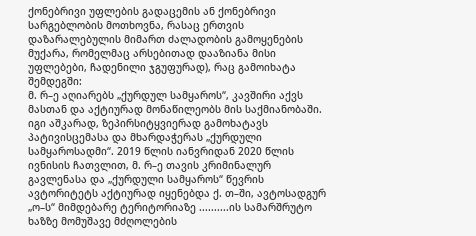ქონებრივი უფლების გადაცემის ან ქონებრივი სარგებლობის მოთხოვნა, რასაც ერთვის დაზარალებულის მიმართ ძალადობის გამოყენების მუქარა, რომელმაც არსებითად დააზიანა მისი უფლებები, ჩადენილი ჯგუფურად), რაც გამოიხატა შემდეგში:
მ. რ–ე აღიარებს „ქურდულ სამყაროს“, კავშირი აქვს მასთან და აქტიურად მონაწილეობს მის საქმიანობაში. იგი აშკარად, ზეპირსიტყვიერად გამოხატავს პატივისცემასა და მხარდაჭერას „ქურდული სამყაროსადმი“. 2019 წლის იანვრიდან 2020 წლის ივნისის ჩათვლით, მ. რ–ე თავის კრიმინალურ გავლენასა და „ქურდული სამყაროს“ წევრის ავტორიტეტს აქტიურად იყენებდა ქ. თ–ში, ავტოსადგურ „ო–ს“ მიმდებარე ტერიტორიაზე ..........ის სამარშრუტო ხაზზე მომუშავე მძღოლების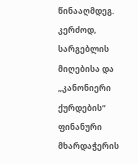წინააღმდეგ. კერძოდ, სარგებლის მიღებისა და „კანონიერი ქურდების“ ფინანური მხარდაჭერის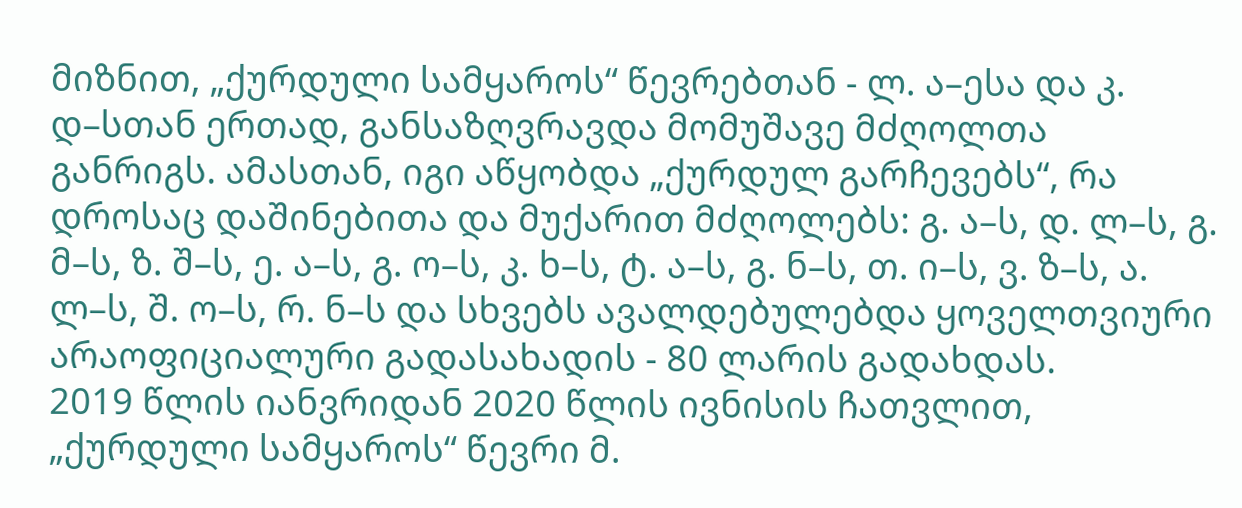მიზნით, „ქურდული სამყაროს“ წევრებთან - ლ. ა–ესა და კ. დ–სთან ერთად, განსაზღვრავდა მომუშავე მძღოლთა განრიგს. ამასთან, იგი აწყობდა „ქურდულ გარჩევებს“, რა დროსაც დაშინებითა და მუქარით მძღოლებს: გ. ა–ს, დ. ლ–ს, გ. მ–ს, ზ. შ–ს, ე. ა–ს, გ. ო–ს, კ. ხ–ს, ტ. ა–ს, გ. ნ–ს, თ. ი–ს, ვ. ზ–ს, ა. ლ–ს, შ. ო–ს, რ. ნ–ს და სხვებს ავალდებულებდა ყოველთვიური არაოფიციალური გადასახადის - 80 ლარის გადახდას.
2019 წლის იანვრიდან 2020 წლის ივნისის ჩათვლით, „ქურდული სამყაროს“ წევრი მ.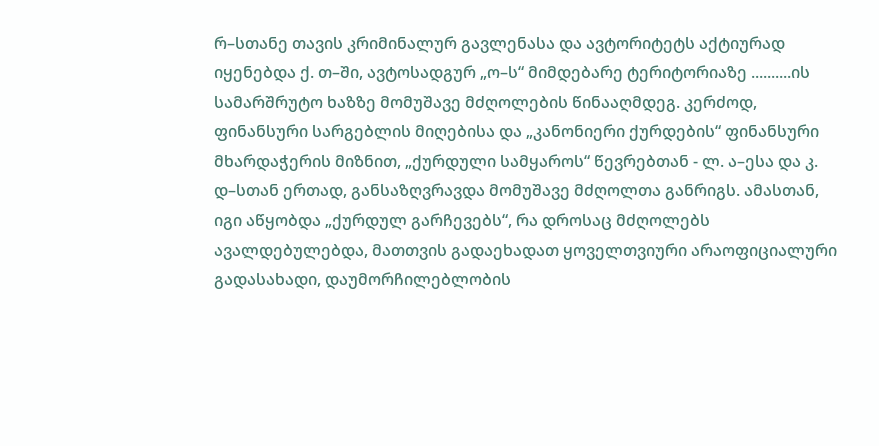რ–სთანე თავის კრიმინალურ გავლენასა და ავტორიტეტს აქტიურად იყენებდა ქ. თ–ში, ავტოსადგურ „ო–ს“ მიმდებარე ტერიტორიაზე ..........ის სამარშრუტო ხაზზე მომუშავე მძღოლების წინააღმდეგ. კერძოდ, ფინანსური სარგებლის მიღებისა და „კანონიერი ქურდების“ ფინანსური მხარდაჭერის მიზნით, „ქურდული სამყაროს“ წევრებთან - ლ. ა–ესა და კ. დ–სთან ერთად, განსაზღვრავდა მომუშავე მძღოლთა განრიგს. ამასთან, იგი აწყობდა „ქურდულ გარჩევებს“, რა დროსაც მძღოლებს ავალდებულებდა, მათთვის გადაეხადათ ყოველთვიური არაოფიციალური გადასახადი, დაუმორჩილებლობის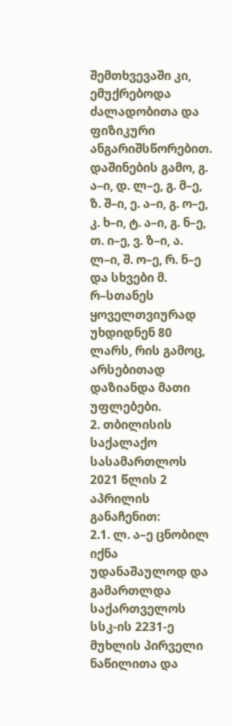შემთხვევაში კი, ემუქრებოდა ძალადობითა და ფიზიკური ანგარიშსწორებით. დაშინების გამო, გ. ა–ი, დ. ლ–ე, გ. მ–ე, ზ. შ–ი, ე. ა–ი, გ. ო–ე, კ. ხ–ი, ტ. ა–ი, გ. ნ–ე, თ. ი–ე, ვ. ზ–ი, ა. ლ–ი, შ. ო–ე, რ. ნ–ე და სხვები მ. რ–სთანეს ყოველთვიურად უხდიდნენ 80 ლარს, რის გამოც, არსებითად დაზიანდა მათი უფლებები.
2. თბილისის საქალაქო სასამართლოს 2021 წლის 2 აპრილის განაჩენით:
2.1. ლ. ა–ე ცნობილ იქნა უდანაშაულოდ და გამართლდა საქართველოს სსკ-ის 2231-ე მუხლის პირველი ნაწილითა და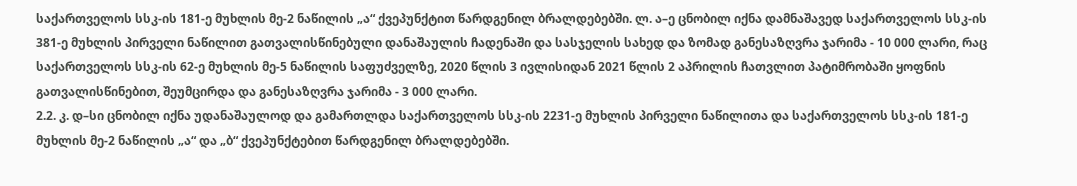საქართველოს სსკ-ის 181-ე მუხლის მე-2 ნაწილის „ა“ ქვეპუნქტით წარდგენილ ბრალდებებში. ლ. ა–ე ცნობილ იქნა დამნაშავედ საქართველოს სსკ-ის 381-ე მუხლის პირველი ნაწილით გათვალისწინებული დანაშაულის ჩადენაში და სასჯელის სახედ და ზომად განესაზღვრა ჯარიმა - 10 000 ლარი, რაც საქართველოს სსკ-ის 62-ე მუხლის მე-5 ნაწილის საფუძველზე, 2020 წლის 3 ივლისიდან 2021 წლის 2 აპრილის ჩათვლით პატიმრობაში ყოფნის გათვალისწინებით, შეუმცირდა და განესაზღვრა ჯარიმა - 3 000 ლარი.
2.2. კ. დ–სი ცნობილ იქნა უდანაშაულოდ და გამართლდა საქართველოს სსკ-ის 2231-ე მუხლის პირველი ნაწილითა და საქართველოს სსკ-ის 181-ე მუხლის მე-2 ნაწილის „ა“ და „ბ“ ქვეპუნქტებით წარდგენილ ბრალდებებში.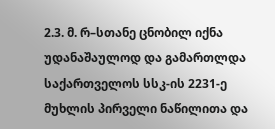2.3. მ. რ–სთანე ცნობილ იქნა უდანაშაულოდ და გამართლდა საქართველოს სსკ-ის 2231-ე მუხლის პირველი ნაწილითა და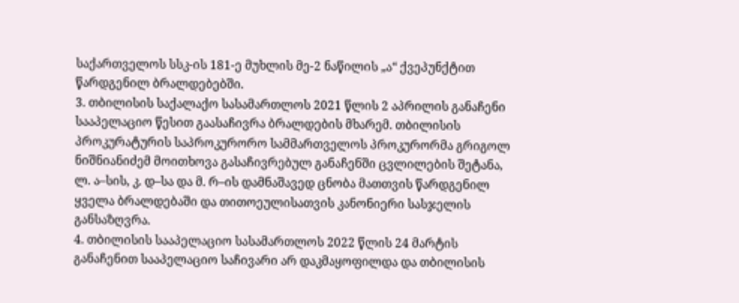საქართველოს სსკ-ის 181-ე მუხლის მე-2 ნაწილის „ა“ ქვეპუნქტით წარდგენილ ბრალდებებში.
3. თბილისის საქალაქო სასამართლოს 2021 წლის 2 აპრილის განაჩენი სააპელაციო წესით გაასაჩივრა ბრალდების მხარემ. თბილისის პროკურატურის საპროკურორო სამმართველოს პროკურორმა გრიგოლ ნიშნიანიძემ მოითხოვა გასაჩივრებულ განაჩენში ცვლილების შეტანა, ლ. ა–სის, კ. დ–სა და მ. რ–ის დამნაშავედ ცნობა მათთვის წარდგენილ ყველა ბრალდებაში და თითოეულისათვის კანონიერი სასჯელის განსაზღვრა.
4. თბილისის სააპელაციო სასამართლოს 2022 წლის 24 მარტის განაჩენით სააპელაციო საჩივარი არ დაკმაყოფილდა და თბილისის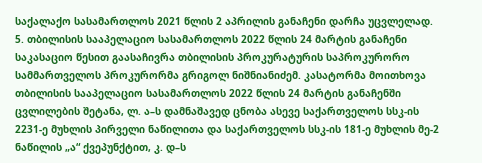საქალაქო სასამართლოს 2021 წლის 2 აპრილის განაჩენი დარჩა უცვლელად.
5. თბილისის სააპელაციო სასამართლოს 2022 წლის 24 მარტის განაჩენი საკასაციო წესით გაასაჩივრა თბილისის პროკურატურის საპროკურორო სამმართველოს პროკურორმა გრიგოლ ნიშნიანიძემ. კასატორმა მოითხოვა თბილისის სააპელაციო სასამართლოს 2022 წლის 24 მარტის განაჩენში ცვლილების შეტანა, ლ. ა–ს დამნაშავედ ცნობა ასევე საქართველოს სსკ-ის 2231-ე მუხლის პირველი ნაწილითა და საქართველოს სსკ-ის 181-ე მუხლის მე-2 ნაწილის „ა“ ქვეპუნქტით, კ. დ–ს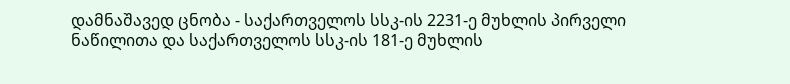დამნაშავედ ცნობა - საქართველოს სსკ-ის 2231-ე მუხლის პირველი ნაწილითა და საქართველოს სსკ-ის 181-ე მუხლის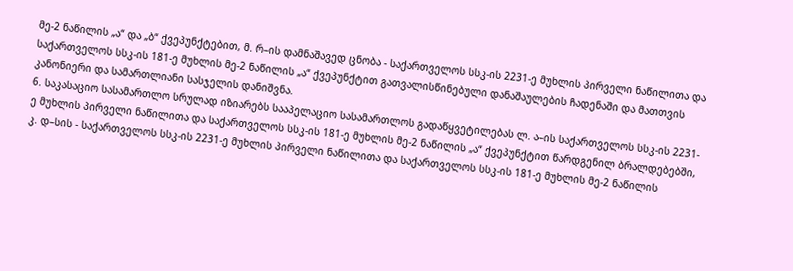მე-2 ნაწილის „ა“ და „ბ“ ქვეპუნქტებით, მ. რ–ის დამნაშავედ ცნობა - საქართველოს სსკ-ის 2231-ე მუხლის პირველი ნაწილითა და საქართველოს სსკ-ის 181-ე მუხლის მე-2 ნაწილის „ა“ ქვეპუნქტით გათვალისწინებული დანაშაულების ჩადენაში და მათთვის კანონიერი და სამართლიანი სასჯელის დანიშვნა.
6. საკასაციო სასამართლო სრულად იზიარებს სააპელაციო სასამართლოს გადაწყვეტილებას ლ. ა–ის საქართველოს სსკ-ის 2231-ე მუხლის პირველი ნაწილითა და საქართველოს სსკ-ის 181-ე მუხლის მე-2 ნაწილის „ა“ ქვეპუნქტით წარდგენილ ბრალდებებში, კ. დ–სის - საქართველოს სსკ-ის 2231-ე მუხლის პირველი ნაწილითა და საქართველოს სსკ-ის 181-ე მუხლის მე-2 ნაწილის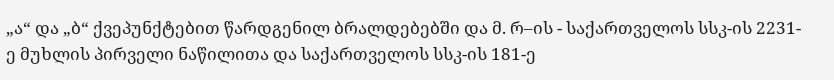„ა“ და „ბ“ ქვეპუნქტებით წარდგენილ ბრალდებებში და მ. რ–ის - საქართველოს სსკ-ის 2231-ე მუხლის პირველი ნაწილითა და საქართველოს სსკ-ის 181-ე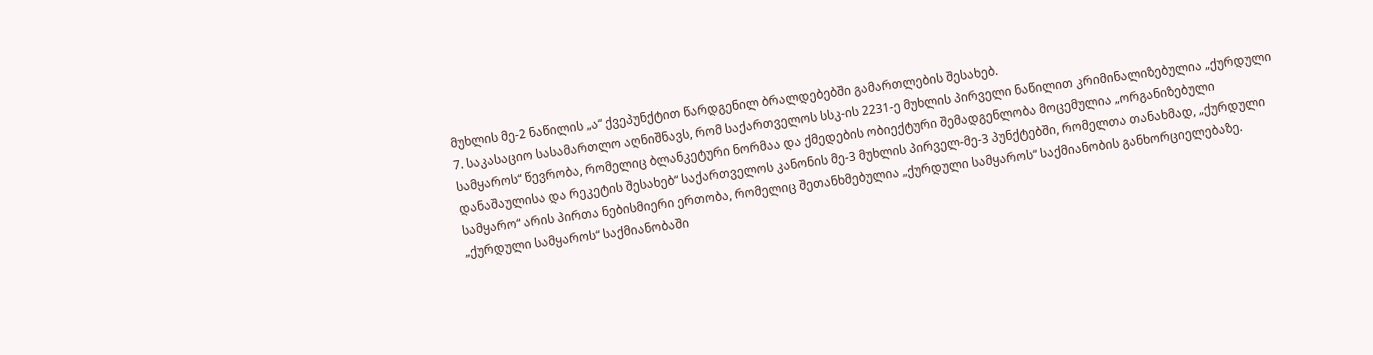მუხლის მე-2 ნაწილის „ა“ ქვეპუნქტით წარდგენილ ბრალდებებში გამართლების შესახებ.
7. საკასაციო სასამართლო აღნიშნავს, რომ საქართველოს სსკ-ის 2231-ე მუხლის პირველი ნაწილით კრიმინალიზებულია „ქურდული სამყაროს“ წევრობა, რომელიც ბლანკეტური ნორმაა და ქმედების ობიექტური შემადგენლობა მოცემულია „ორგანიზებული დანაშაულისა და რეკეტის შესახებ“ საქართველოს კანონის მე-3 მუხლის პირველ-მე-3 პუნქტებში, რომელთა თანახმად, „ქურდული სამყარო“ არის პირთა ნებისმიერი ერთობა, რომელიც შეთანხმებულია „ქურდული სამყაროს“ საქმიანობის განხორციელებაზე. „ქურდული სამყაროს“ საქმიანობაში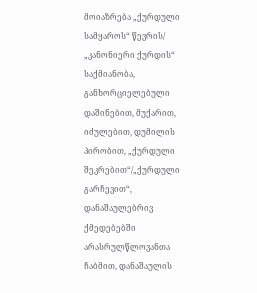მოიაზრება „ქურდული სამყაროს“ წევრის/ „კანონიერი ქურდის“ საქმიანობა, განხორციელებული დაშინებით, მუქარით, იძულებით, დუმილის პირობით, „ქურდული შეკრებით“/„ქურდული გარჩევით“, დანაშაულებრივ ქმედებებში არასრულწლოვანთა ჩაბმით, დანაშაულის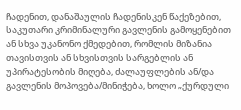ჩადენით, დანაშაულის ჩადენისკენ წაქეზებით, საკუთარი კრიმინალური გავლენის გამოყენებით ან სხვა უკანონო ქმედებით, რომლის მიზანია თავისთვის ან სხვისთვის სარგებლის ან უპირატესობის მიღება, ძალაუფლების ან/და გავლენის მოპოვება/მინიჭება, ხოლო „ქურდული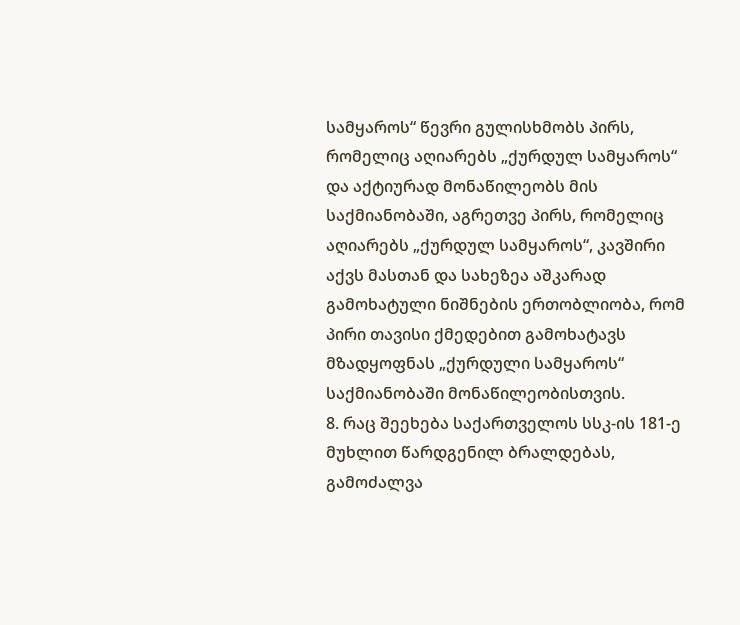სამყაროს“ წევრი გულისხმობს პირს, რომელიც აღიარებს „ქურდულ სამყაროს“ და აქტიურად მონაწილეობს მის საქმიანობაში, აგრეთვე პირს, რომელიც აღიარებს „ქურდულ სამყაროს“, კავშირი აქვს მასთან და სახეზეა აშკარად გამოხატული ნიშნების ერთობლიობა, რომ პირი თავისი ქმედებით გამოხატავს მზადყოფნას „ქურდული სამყაროს“ საქმიანობაში მონაწილეობისთვის.
8. რაც შეეხება საქართველოს სსკ-ის 181-ე მუხლით წარდგენილ ბრალდებას, გამოძალვა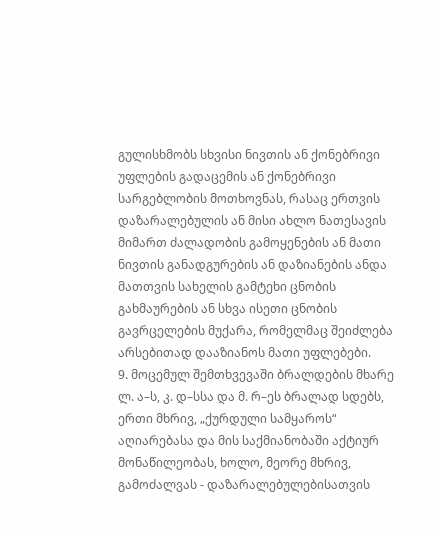გულისხმობს სხვისი ნივთის ან ქონებრივი უფლების გადაცემის ან ქონებრივი სარგებლობის მოთხოვნას, რასაც ერთვის დაზარალებულის ან მისი ახლო ნათესავის მიმართ ძალადობის გამოყენების ან მათი ნივთის განადგურების ან დაზიანების ანდა მათთვის სახელის გამტეხი ცნობის გახმაურების ან სხვა ისეთი ცნობის გავრცელების მუქარა, რომელმაც შეიძლება არსებითად დააზიანოს მათი უფლებები.
9. მოცემულ შემთხვევაში ბრალდების მხარე ლ. ა–ს, კ. დ–სსა და მ. რ–ეს ბრალად სდებს, ერთი მხრივ, „ქურდული სამყაროს“ აღიარებასა და მის საქმიანობაში აქტიურ მონაწილეობას, ხოლო, მეორე მხრივ, გამოძალვას - დაზარალებულებისათვის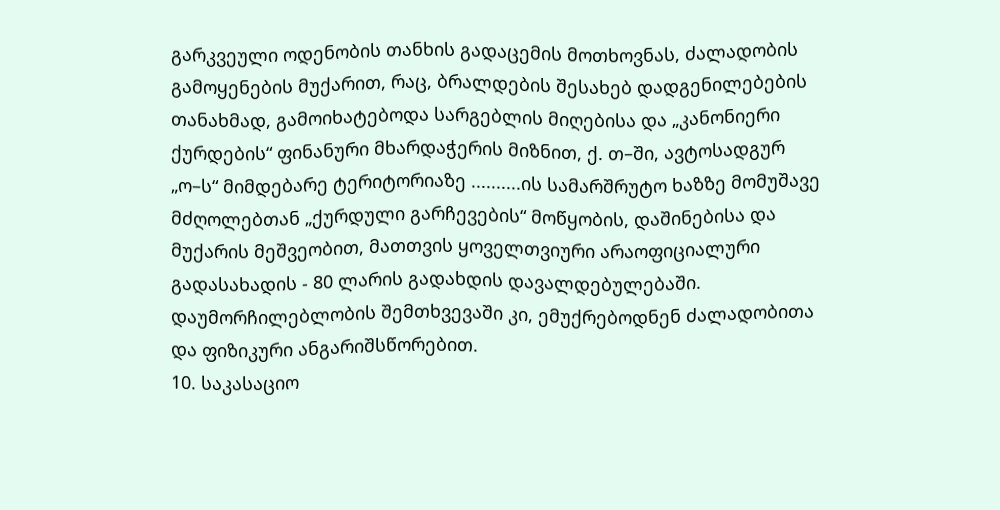გარკვეული ოდენობის თანხის გადაცემის მოთხოვნას, ძალადობის გამოყენების მუქარით, რაც, ბრალდების შესახებ დადგენილებების თანახმად, გამოიხატებოდა სარგებლის მიღებისა და „კანონიერი ქურდების“ ფინანური მხარდაჭერის მიზნით, ქ. თ–ში, ავტოსადგურ „ო–ს“ მიმდებარე ტერიტორიაზე ..........ის სამარშრუტო ხაზზე მომუშავე მძღოლებთან „ქურდული გარჩევების“ მოწყობის, დაშინებისა და მუქარის მეშვეობით, მათთვის ყოველთვიური არაოფიციალური გადასახადის - 80 ლარის გადახდის დავალდებულებაში. დაუმორჩილებლობის შემთხვევაში კი, ემუქრებოდნენ ძალადობითა და ფიზიკური ანგარიშსწორებით.
10. საკასაციო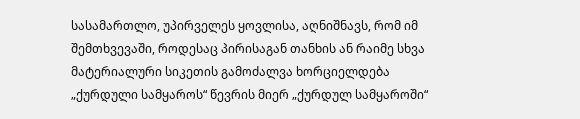სასამართლო, უპირველეს ყოვლისა, აღნიშნავს, რომ იმ შემთხვევაში, როდესაც პირისაგან თანხის ან რაიმე სხვა მატერიალური სიკეთის გამოძალვა ხორციელდება „ქურდული სამყაროს“ წევრის მიერ „ქურდულ სამყაროში“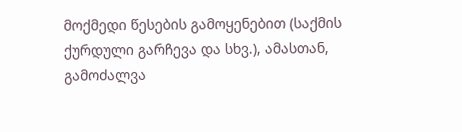მოქმედი წესების გამოყენებით (საქმის ქურდული გარჩევა და სხვ.), ამასთან, გამოძალვა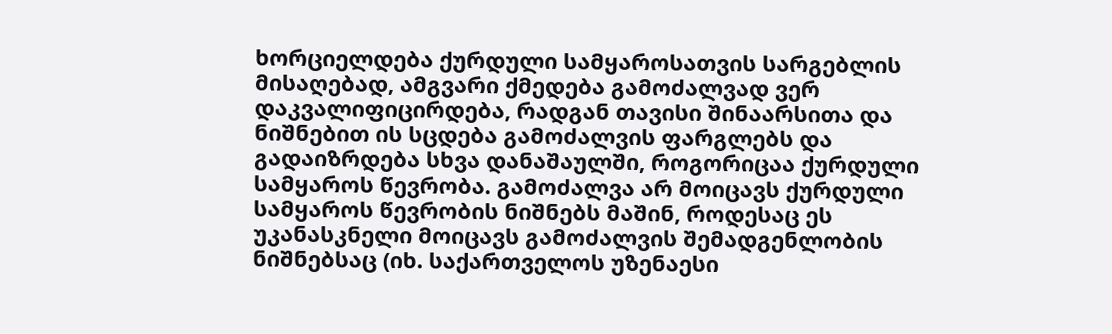ხორციელდება ქურდული სამყაროსათვის სარგებლის მისაღებად, ამგვარი ქმედება გამოძალვად ვერ დაკვალიფიცირდება, რადგან თავისი შინაარსითა და ნიშნებით ის სცდება გამოძალვის ფარგლებს და გადაიზრდება სხვა დანაშაულში, როგორიცაა ქურდული სამყაროს წევრობა. გამოძალვა არ მოიცავს ქურდული სამყაროს წევრობის ნიშნებს მაშინ, როდესაც ეს უკანასკნელი მოიცავს გამოძალვის შემადგენლობის ნიშნებსაც (იხ. საქართველოს უზენაესი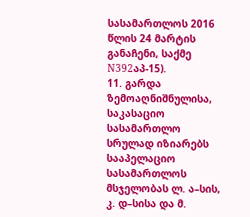სასამართლოს 2016 წლის 24 მარტის განაჩენი, საქმე N392აპ-15).
11. გარდა ზემოაღნიშნულისა, საკასაციო სასამართლო სრულად იზიარებს სააპელაციო სასამართლოს მსჯელობას ლ. ა–სის, კ. დ–სისა და მ.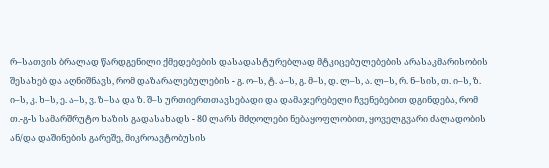რ–სათვის ბრალად წარდგენილი ქმედებების დასადასტურებლად მტკიცებულებების არასაკმარისობის შესახებ და აღნიშნავს, რომ დაზარალებულების - გ. ო–ს, ტ. ა–ს, გ. მ–ს, დ. ლ–ს, ა. ლ–ს, რ. ნ–სის, თ. ი–ს, ზ. ი–ს, კ. ხ–ს, ე. ა–ს, ვ. ზ–სა და ზ. შ–ს ურთიერთთავსებადი და დამაჯერებელი ჩვენებებით დგინდება, რომ თ.-გ-ს სამარშრუტო ხაზის გადასახადს - 80 ლარს მძღოლები ნებაყოფლობით, ყოველგვარი ძალადობის ან/და დაშინების გარეშე, მიკროავტობუსის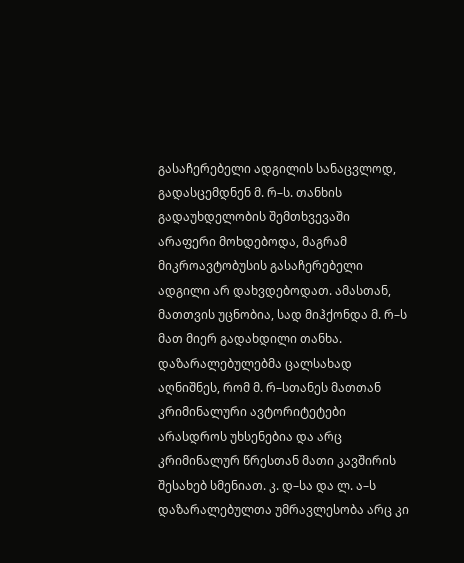გასაჩერებელი ადგილის სანაცვლოდ, გადასცემდნენ მ. რ–ს. თანხის გადაუხდელობის შემთხვევაში არაფერი მოხდებოდა, მაგრამ მიკროავტობუსის გასაჩერებელი ადგილი არ დახვდებოდათ. ამასთან, მათთვის უცნობია, სად მიჰქონდა მ. რ–ს მათ მიერ გადახდილი თანხა. დაზარალებულებმა ცალსახად აღნიშნეს, რომ მ. რ–სთანეს მათთან კრიმინალური ავტორიტეტები არასდროს უხსენებია და არც კრიმინალურ წრესთან მათი კავშირის შესახებ სმენიათ. კ. დ–სა და ლ. ა–ს დაზარალებულთა უმრავლესობა არც კი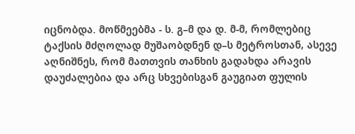იცნობდა. მოწმეებმა - ს. გ–მ და დ. მ-მ, რომლებიც ტაქსის მძღოლად მუშაობდნენ დ–ს მეტროსთან, ასევე აღნიშნეს, რომ მათთვის თანხის გადახდა არავის დაუძალებია და არც სხვებისგან გაუგიათ ფულის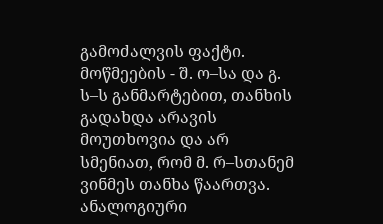გამოძალვის ფაქტი. მოწმეების - შ. ო–სა და გ. ს–ს განმარტებით, თანხის გადახდა არავის მოუთხოვია და არ სმენიათ, რომ მ. რ–სთანემ ვინმეს თანხა წაართვა. ანალოგიური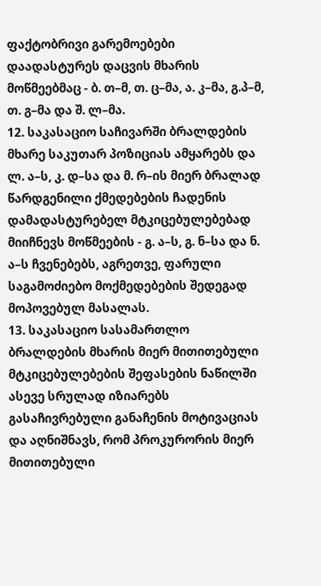ფაქტობრივი გარემოებები დაადასტურეს დაცვის მხარის მოწმეებმაც - ბ. თ–მ, თ. ც–მა, ა. კ–მა, გ.პ–მ, თ. გ–მა და შ. ლ–მა.
12. საკასაციო საჩივარში ბრალდების მხარე საკუთარ პოზიციას ამყარებს და ლ. ა–ს, კ. დ–სა და მ. რ–ის მიერ ბრალად წარდგენილი ქმედებების ჩადენის დამადასტურებელ მტკიცებულებებად მიიჩნევს მოწმეების - გ. ა–ს, გ. ნ–სა და ნ. ა–ს ჩვენებებს, აგრეთვე, ფარული საგამოძიებო მოქმედებების შედეგად მოპოვებულ მასალას.
13. საკასაციო სასამართლო ბრალდების მხარის მიერ მითითებული მტკიცებულებების შეფასების ნაწილში ასევე სრულად იზიარებს გასაჩივრებული განაჩენის მოტივაციას და აღნიშნავს, რომ პროკურორის მიერ მითითებული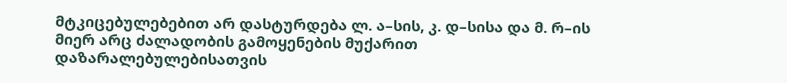მტკიცებულებებით არ დასტურდება ლ. ა–სის, კ. დ–სისა და მ. რ–ის მიერ არც ძალადობის გამოყენების მუქარით დაზარალებულებისათვის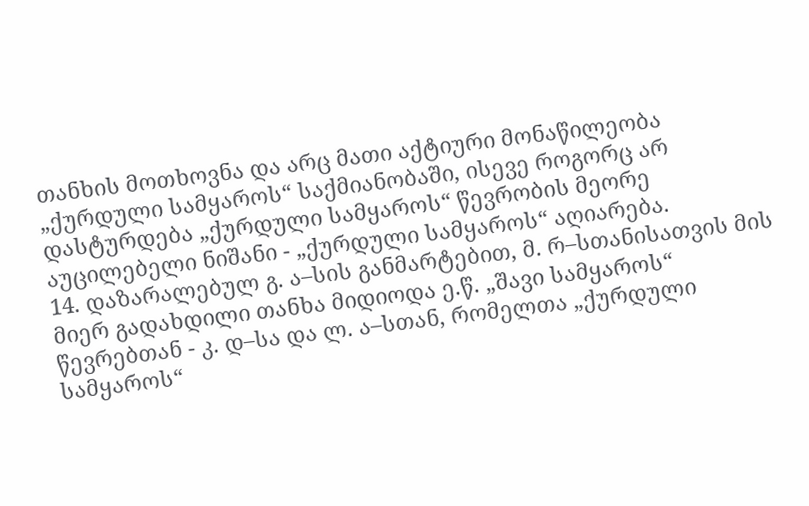თანხის მოთხოვნა და არც მათი აქტიური მონაწილეობა „ქურდული სამყაროს“ საქმიანობაში, ისევე როგორც არ დასტურდება „ქურდული სამყაროს“ წევრობის მეორე აუცილებელი ნიშანი - „ქურდული სამყაროს“ აღიარება.
14. დაზარალებულ გ. ა–სის განმარტებით, მ. რ–სთანისათვის მის მიერ გადახდილი თანხა მიდიოდა ე.წ. „შავი სამყაროს“ წევრებთან - კ. დ–სა და ლ. ა–სთან, რომელთა „ქურდული სამყაროს“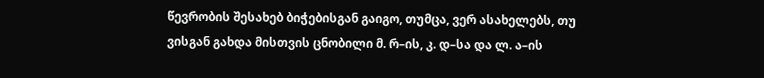წევრობის შესახებ ბიჭებისგან გაიგო, თუმცა, ვერ ასახელებს, თუ ვისგან გახდა მისთვის ცნობილი მ. რ–ის, კ. დ–სა და ლ. ა–ის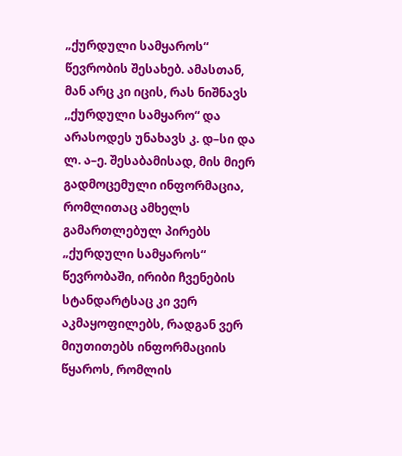„ქურდული სამყაროს“ წევრობის შესახებ. ამასთან, მან არც კი იცის, რას ნიშნავს ,,ქურდული სამყარო“ და არასოდეს უნახავს კ. დ–სი და ლ. ა–ე. შესაბამისად, მის მიერ გადმოცემული ინფორმაცია, რომლითაც ამხელს გამართლებულ პირებს „ქურდული სამყაროს“ წევრობაში, ირიბი ჩვენების სტანდარტსაც კი ვერ აკმაყოფილებს, რადგან ვერ მიუთითებს ინფორმაციის წყაროს, რომლის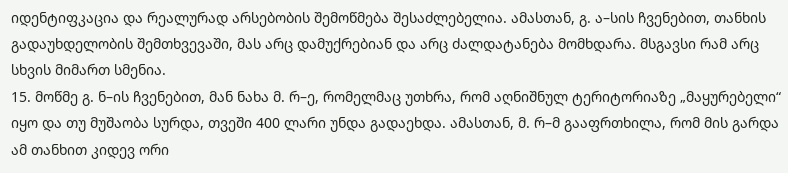იდენტიფკაცია და რეალურად არსებობის შემოწმება შესაძლებელია. ამასთან, გ. ა–სის ჩვენებით, თანხის გადაუხდელობის შემთხვევაში, მას არც დამუქრებიან და არც ძალდატანება მომხდარა. მსგავსი რამ არც სხვის მიმართ სმენია.
15. მოწმე გ. ნ–ის ჩვენებით, მან ნახა მ. რ–ე, რომელმაც უთხრა, რომ აღნიშნულ ტერიტორიაზე „მაყურებელი“ იყო და თუ მუშაობა სურდა, თვეში 400 ლარი უნდა გადაეხდა. ამასთან, მ. რ–მ გააფრთხილა, რომ მის გარდა ამ თანხით კიდევ ორი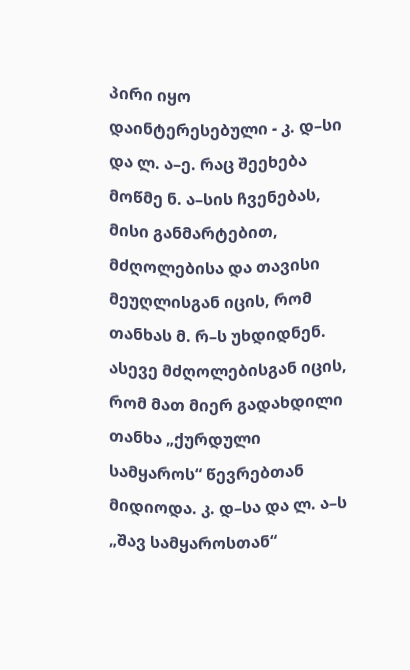პირი იყო დაინტერესებული - კ. დ–სი და ლ. ა–ე. რაც შეეხება მოწმე ნ. ა–სის ჩვენებას, მისი განმარტებით, მძღოლებისა და თავისი მეუღლისგან იცის, რომ თანხას მ. რ–ს უხდიდნენ. ასევე მძღოლებისგან იცის, რომ მათ მიერ გადახდილი თანხა „ქურდული სამყაროს“ წევრებთან მიდიოდა. კ. დ–სა და ლ. ა–ს „შავ სამყაროსთან“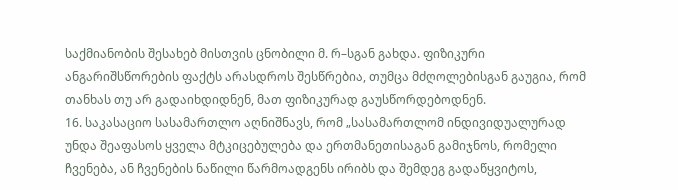საქმიანობის შესახებ მისთვის ცნობილი მ. რ–სგან გახდა. ფიზიკური ანგარიშსწორების ფაქტს არასდროს შესწრებია, თუმცა მძღოლებისგან გაუგია, რომ თანხას თუ არ გადაიხდიდნენ, მათ ფიზიკურად გაუსწორდებოდნენ.
16. საკასაციო სასამართლო აღნიშნავს, რომ „სასამართლომ ინდივიდუალურად უნდა შეაფასოს ყველა მტკიცებულება და ერთმანეთისაგან გამიჯნოს, რომელი ჩვენება, ან ჩვენების ნაწილი წარმოადგენს ირიბს და შემდეგ გადაწყვიტოს,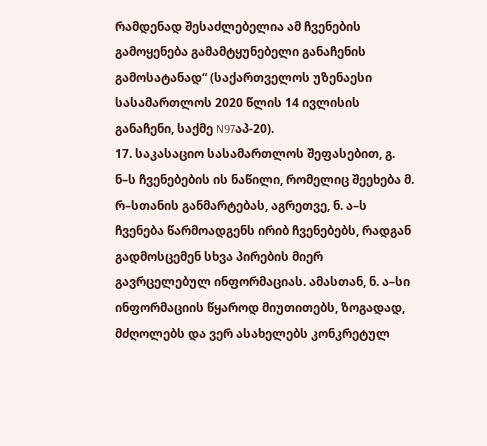რამდენად შესაძლებელია ამ ჩვენების გამოყენება გამამტყუნებელი განაჩენის გამოსატანად“ (საქართველოს უზენაესი სასამართლოს 2020 წლის 14 ივლისის განაჩენი, საქმე N97აპ-20).
17. საკასაციო სასამართლოს შეფასებით, გ. ნ–ს ჩვენებების ის ნაწილი, რომელიც შეეხება მ. რ–სთანის განმარტებას, აგრეთვე, ნ. ა–ს ჩვენება წარმოადგენს ირიბ ჩვენებებს, რადგან გადმოსცემენ სხვა პირების მიერ გავრცელებულ ინფორმაციას. ამასთან, ნ. ა–სი ინფორმაციის წყაროდ მიუთითებს, ზოგადად, მძღოლებს და ვერ ასახელებს კონკრეტულ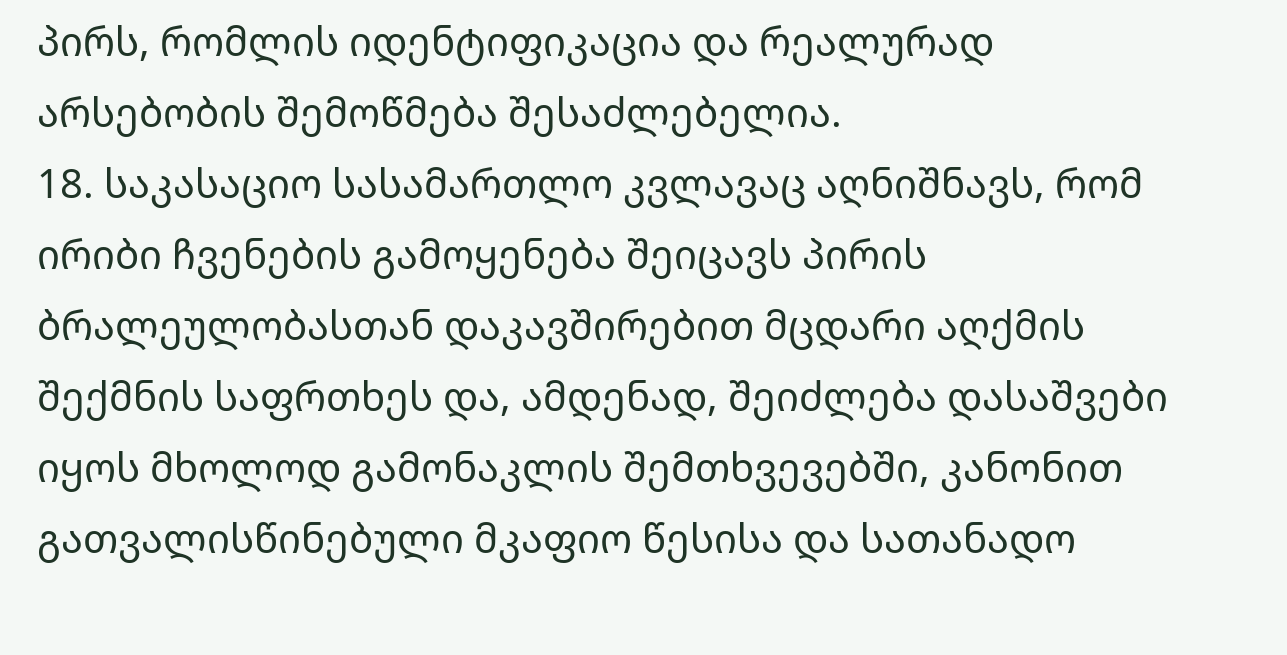პირს, რომლის იდენტიფიკაცია და რეალურად არსებობის შემოწმება შესაძლებელია.
18. საკასაციო სასამართლო კვლავაც აღნიშნავს, რომ ირიბი ჩვენების გამოყენება შეიცავს პირის ბრალეულობასთან დაკავშირებით მცდარი აღქმის შექმნის საფრთხეს და, ამდენად, შეიძლება დასაშვები იყოს მხოლოდ გამონაკლის შემთხვევებში, კანონით გათვალისწინებული მკაფიო წესისა და სათანადო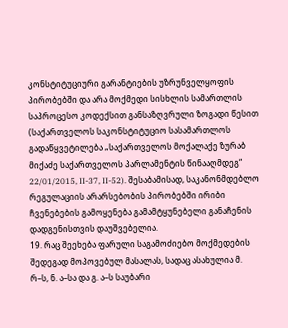კონსტიტუციური გარანტიების უზრუნველყოფის პირობებში და არა მოქმედი სისხლის სამართლის საპროცესო კოდექსით განსაზღვრული ზოგადი წესით (საქართველოს საკონსტიტუციო სასამართლოს გადაწყვეტილება „საქართველოს მოქალაქე ზურაბ მიქაძე საქართველოს პარლამენტის წინააღმდეგ“ 22/01/2015, II-37, II-52). შესაბამისად, საკანონმდებლო რეგულაციის არარსებობის პირობებში ირიბი ჩვენებების გამოყენება გამამტყუნებელი განაჩენის დადგენისთვის დაუშვებელია.
19. რაც შეეხება ფარული საგამოძიებო მოქმედების შედეგად მოპოვებულ მასალას, სადაც ასახულია მ. რ–ს, ნ. ა–სა და გ. ა–ს საუბარი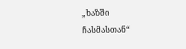„ხაზში ჩასმასთან“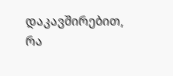დაკავშირებით, რა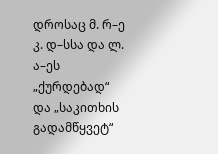დროსაც მ. რ–ე კ. დ–სსა და ლ. ა–ეს „ქურდებად“ და „საკითხის გადამწყვეტ“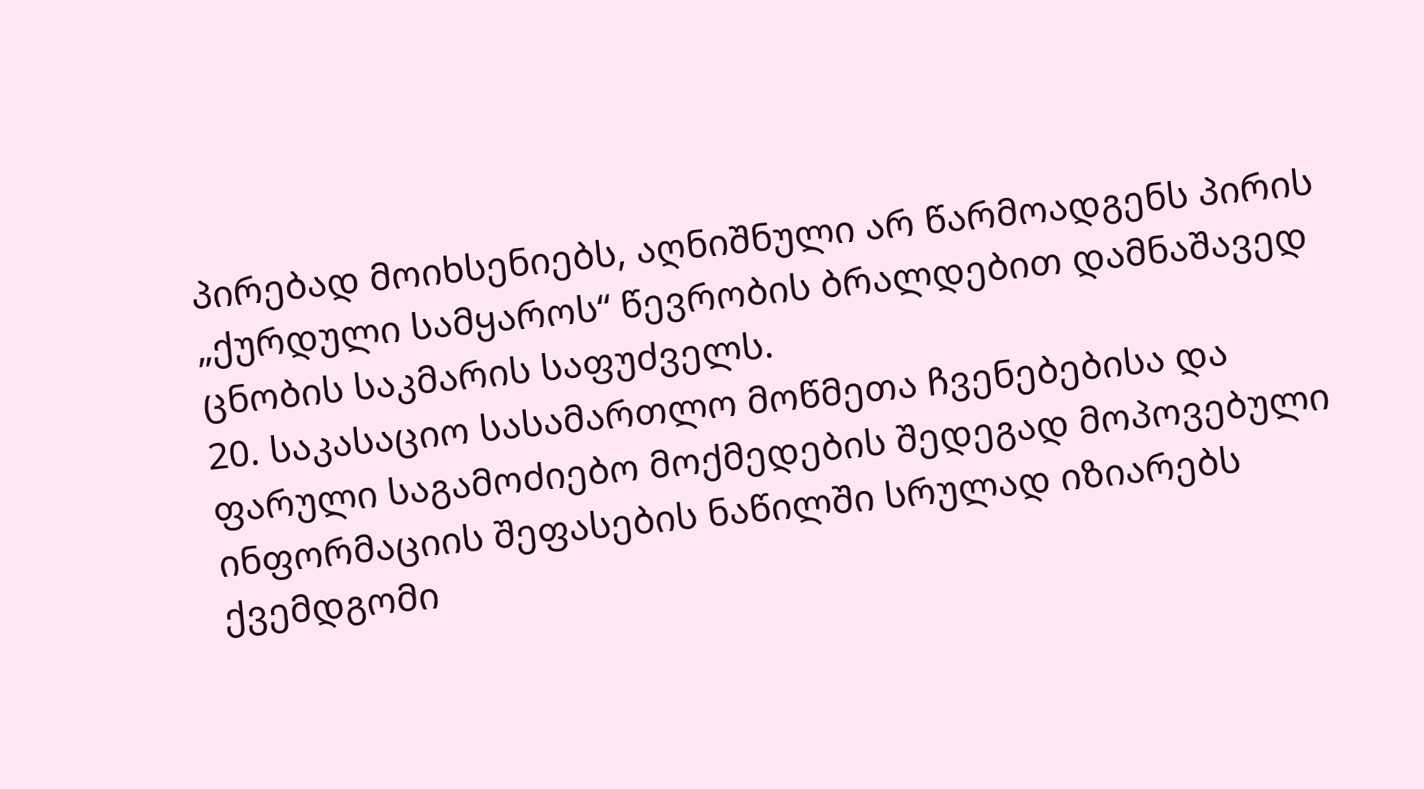პირებად მოიხსენიებს, აღნიშნული არ წარმოადგენს პირის „ქურდული სამყაროს“ წევრობის ბრალდებით დამნაშავედ ცნობის საკმარის საფუძველს.
20. საკასაციო სასამართლო მოწმეთა ჩვენებებისა და ფარული საგამოძიებო მოქმედების შედეგად მოპოვებული ინფორმაციის შეფასების ნაწილში სრულად იზიარებს ქვემდგომი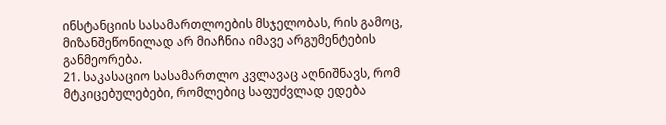ინსტანციის სასამართლოების მსჯელობას, რის გამოც, მიზანშეწონილად არ მიაჩნია იმავე არგუმენტების განმეორება.
21. საკასაციო სასამართლო კვლავაც აღნიშნავს, რომ მტკიცებულებები, რომლებიც საფუძვლად ედება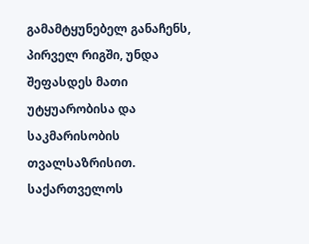გამამტყუნებელ განაჩენს, პირველ რიგში, უნდა შეფასდეს მათი უტყუარობისა და საკმარისობის თვალსაზრისით. საქართველოს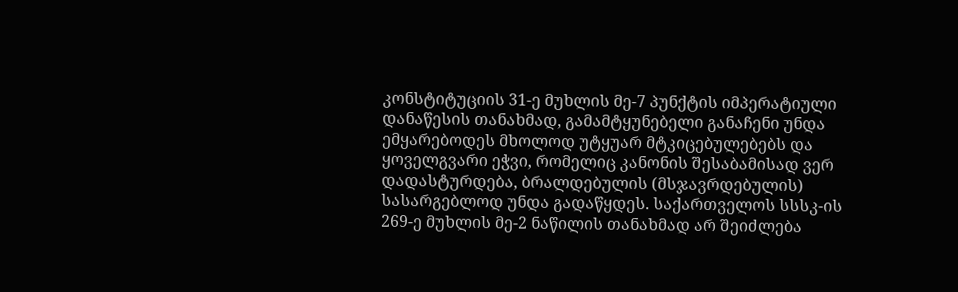კონსტიტუციის 31-ე მუხლის მე-7 პუნქტის იმპერატიული დანაწესის თანახმად, გამამტყუნებელი განაჩენი უნდა ემყარებოდეს მხოლოდ უტყუარ მტკიცებულებებს და ყოველგვარი ეჭვი, რომელიც კანონის შესაბამისად ვერ დადასტურდება, ბრალდებულის (მსჯავრდებულის) სასარგებლოდ უნდა გადაწყდეს. საქართველოს სსსკ-ის 269-ე მუხლის მე-2 ნაწილის თანახმად არ შეიძლება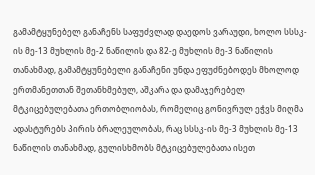გამამტყუნებელ განაჩენს საფუძვლად დაედოს ვარაუდი, ხოლო სსსკ-ის მე-13 მუხლის მე-2 ნაწილის და 82-ე მუხლის მე-3 ნაწილის თანახმად, გამამტყუნებელი განაჩენი უნდა ეფუძნებოდეს მხოლოდ ერთმანეთთან შეთანხმებულ, აშკარა და დამაჯერებელ მტკიცებულებათა ერთობლიობას, რომელიც გონივრულ ეჭვს მიღმა ადასტურებს პირის ბრალეულობას, რაც სსსკ-ის მე-3 მუხლის მე-13 ნაწილის თანახმად, გულისხმობს მტკიცებულებათა ისეთ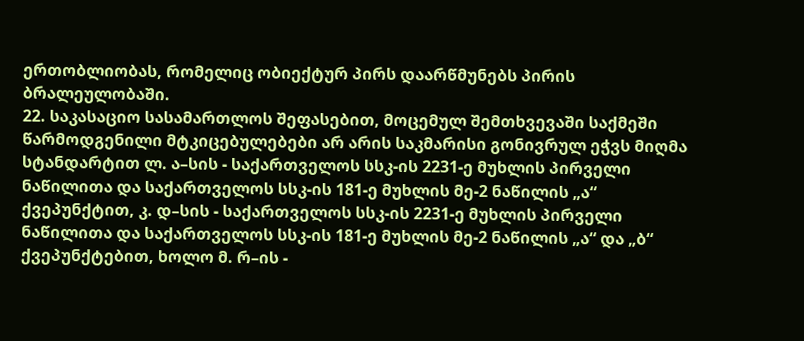ერთობლიობას, რომელიც ობიექტურ პირს დაარწმუნებს პირის ბრალეულობაში.
22. საკასაციო სასამართლოს შეფასებით, მოცემულ შემთხვევაში საქმეში წარმოდგენილი მტკიცებულებები არ არის საკმარისი გონივრულ ეჭვს მიღმა სტანდარტით ლ. ა–სის - საქართველოს სსკ-ის 2231-ე მუხლის პირველი ნაწილითა და საქართველოს სსკ-ის 181-ე მუხლის მე-2 ნაწილის „ა“ ქვეპუნქტით, კ. დ–სის - საქართველოს სსკ-ის 2231-ე მუხლის პირველი ნაწილითა და საქართველოს სსკ-ის 181-ე მუხლის მე-2 ნაწილის „ა“ და „ბ“ ქვეპუნქტებით, ხოლო მ. რ–ის -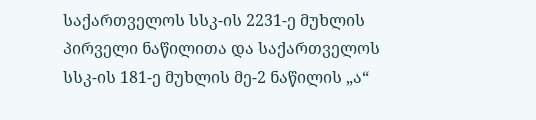საქართველოს სსკ-ის 2231-ე მუხლის პირველი ნაწილითა და საქართველოს სსკ-ის 181-ე მუხლის მე-2 ნაწილის „ა“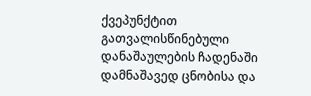ქვეპუნქტით გათვალისწინებული დანაშაულების ჩადენაში დამნაშავედ ცნობისა და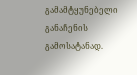გამამტყუნებელი განაჩენის გამოსატანად.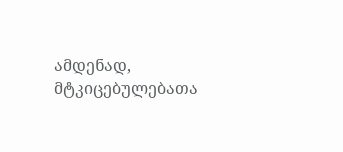ამდენად, მტკიცებულებათა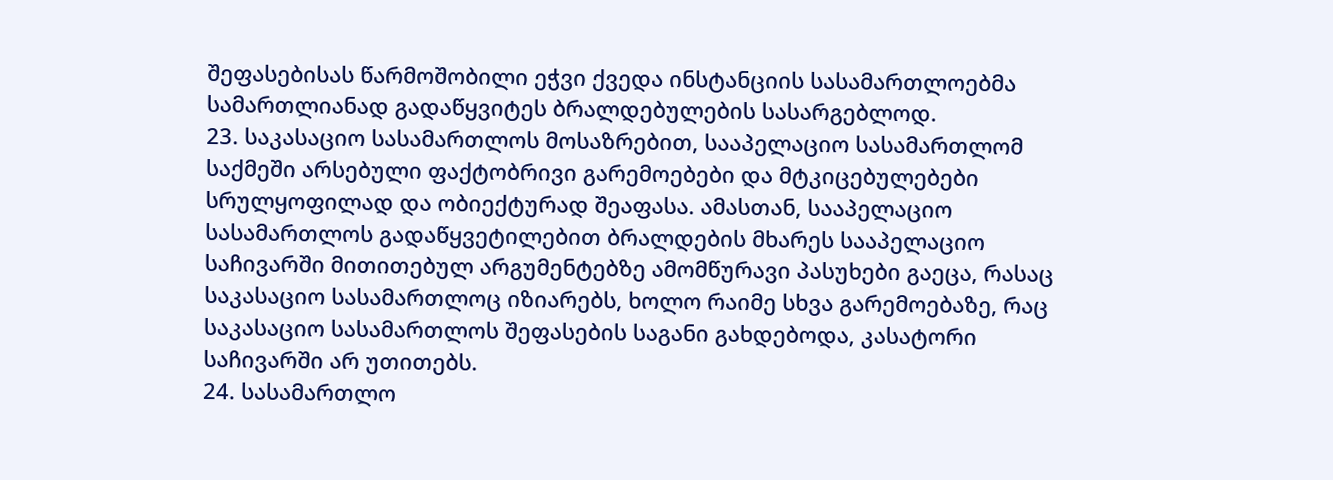შეფასებისას წარმოშობილი ეჭვი ქვედა ინსტანციის სასამართლოებმა სამართლიანად გადაწყვიტეს ბრალდებულების სასარგებლოდ.
23. საკასაციო სასამართლოს მოსაზრებით, სააპელაციო სასამართლომ საქმეში არსებული ფაქტობრივი გარემოებები და მტკიცებულებები სრულყოფილად და ობიექტურად შეაფასა. ამასთან, სააპელაციო სასამართლოს გადაწყვეტილებით ბრალდების მხარეს სააპელაციო საჩივარში მითითებულ არგუმენტებზე ამომწურავი პასუხები გაეცა, რასაც საკასაციო სასამართლოც იზიარებს, ხოლო რაიმე სხვა გარემოებაზე, რაც საკასაციო სასამართლოს შეფასების საგანი გახდებოდა, კასატორი საჩივარში არ უთითებს.
24. სასამართლო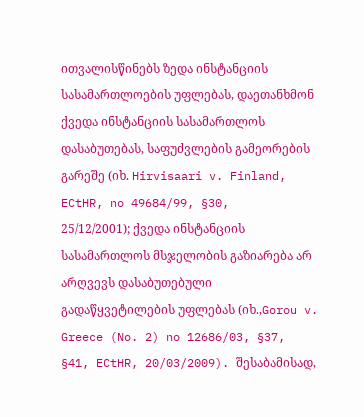ითვალისწინებს ზედა ინსტანციის სასამართლოების უფლებას, დაეთანხმონ ქვედა ინსტანციის სასამართლოს დასაბუთებას, საფუძვლების გამეორების გარეშე (იხ. Hirvisaari v. Finland, ECtHR, no 49684/99, §30, 25/12/2001); ქვედა ინსტანციის სასამართლოს მსჯელობის გაზიარება არ არღვევს დასაბუთებული გადაწყვეტილების უფლებას (იხ.,Gorou v. Greece (No. 2) no 12686/03, §37, §41, ECtHR, 20/03/2009). შესაბამისად,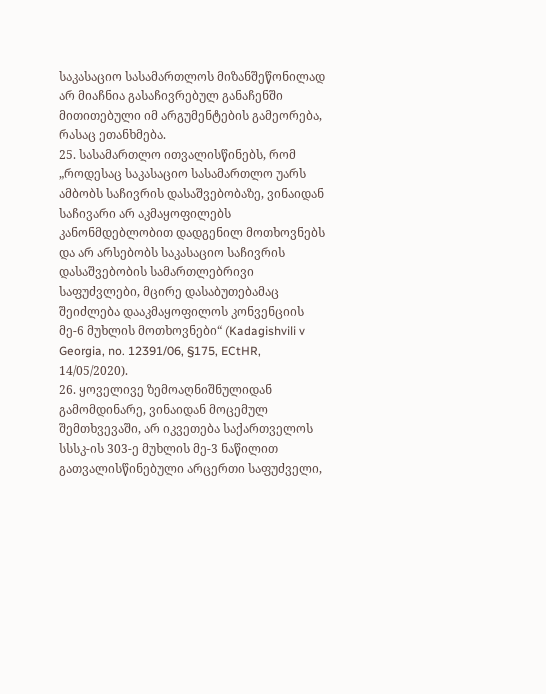საკასაციო სასამართლოს მიზანშეწონილად არ მიაჩნია გასაჩივრებულ განაჩენში მითითებული იმ არგუმენტების გამეორება, რასაც ეთანხმება.
25. სასამართლო ითვალისწინებს, რომ „როდესაც საკასაციო სასამართლო უარს ამბობს საჩივრის დასაშვებობაზე, ვინაიდან საჩივარი არ აკმაყოფილებს კანონმდებლობით დადგენილ მოთხოვნებს და არ არსებობს საკასაციო საჩივრის დასაშვებობის სამართლებრივი საფუძვლები, მცირე დასაბუთებამაც შეიძლება დააკმაყოფილოს კონვენციის მე-6 მუხლის მოთხოვნები“ (Kadagishvili v Georgia, no. 12391/06, §175, ECtHR, 14/05/2020).
26. ყოველივე ზემოაღნიშნულიდან გამომდინარე, ვინაიდან მოცემულ შემთხვევაში, არ იკვეთება საქართველოს სსსკ-ის 303-ე მუხლის მე-3 ნაწილით გათვალისწინებული არცერთი საფუძველი,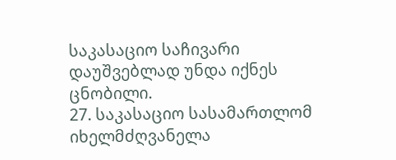საკასაციო საჩივარი დაუშვებლად უნდა იქნეს ცნობილი.
27. საკასაციო სასამართლომ იხელმძღვანელა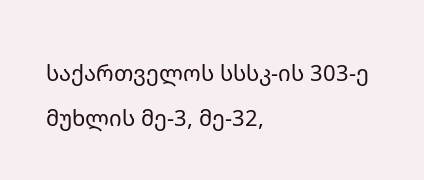საქართველოს სსსკ-ის 303-ე მუხლის მე-3, მე-32,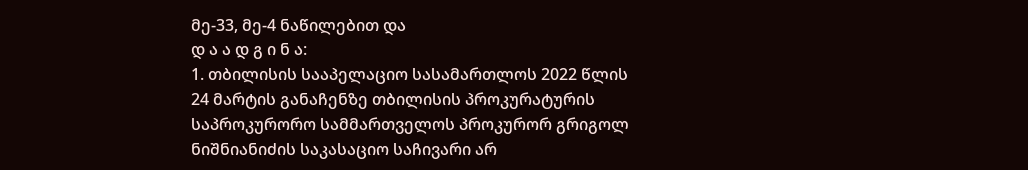მე-33, მე-4 ნაწილებით და
დ ა ა დ გ ი ნ ა:
1. თბილისის სააპელაციო სასამართლოს 2022 წლის 24 მარტის განაჩენზე თბილისის პროკურატურის საპროკურორო სამმართველოს პროკურორ გრიგოლ ნიშნიანიძის საკასაციო საჩივარი არ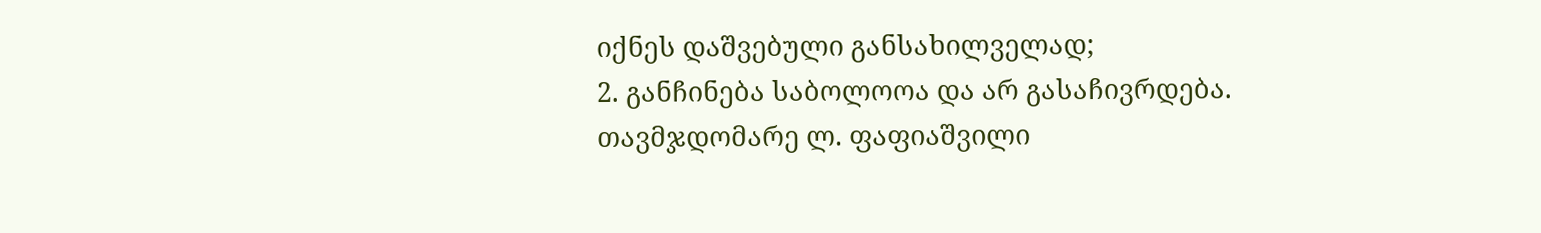იქნეს დაშვებული განსახილველად;
2. განჩინება საბოლოოა და არ გასაჩივრდება.
თავმჯდომარე ლ. ფაფიაშვილი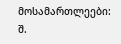მოსამართლეები: შ.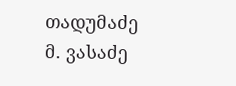თადუმაძე
მ. ვასაძე